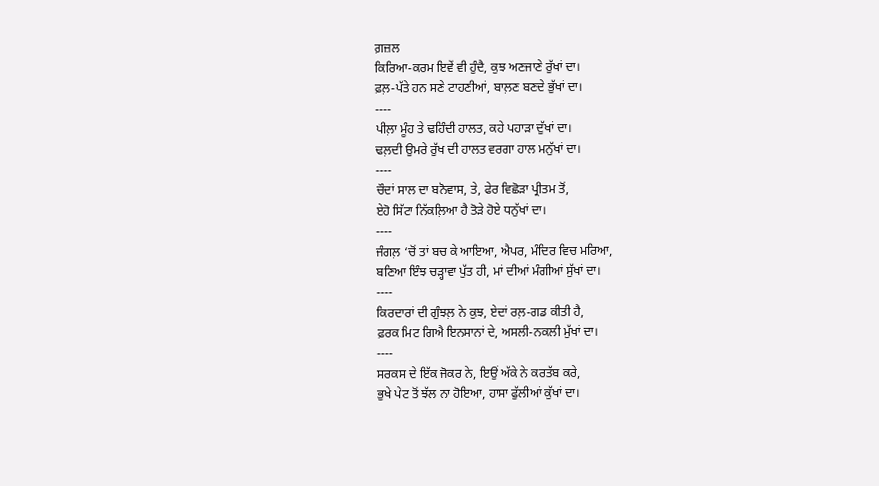ਗ਼ਜ਼ਲ
ਕਿਰਿਆ-ਕਰਮ ਇਵੇਂ ਵੀ ਹੁੰਦੈ, ਕੁਝ ਅਣਜਾਣੇ ਰੁੱਖਾਂ ਦਾ।
ਫ਼ਲ਼-ਪੱਤੇ ਹਨ ਸਣੇ ਟਾਹਣੀਆਂ, ਬਾਲ਼ਣ ਬਣਦੇ ਭੁੱਖਾਂ ਦਾ।
----
ਪੀਲ਼ਾ ਮੂੰਹ ਤੇ ਢਹਿੰਦੀ ਹਾਲਤ, ਕਹੇ ਪਹਾੜਾ ਦੁੱਖਾਂ ਦਾ।
ਢਲ਼ਦੀ ਉਮਰੇ ਰੁੱਖ ਦੀ ਹਾਲਤ ਵਰਗਾ ਹਾਲ ਮਨੁੱਖਾਂ ਦਾ।
----
ਚੌਦਾਂ ਸਾਲ ਦਾ ਬਨੋਵਾਸ, ਤੇ, ਫੇਰ ਵਿਛੋੜਾ ਪ੍ਰੀਤਮ ਤੋਂ,
ਏਹੋ ਸਿੱਟਾ ਨਿੱਕਲ਼ਿਆ ਹੈ ਤੋੜੇ ਹੋਏ ਧਨੁੱਖਾਂ ਦਾ।
----
ਜੰਗਲ਼ ‘ਚੋਂ ਤਾਂ ਬਚ ਕੇ ਆਇਆ, ਐਪਰ, ਮੰਦਿਰ ਵਿਚ ਮਰਿਆ,
ਬਣਿਆ ਇੰਝ ਚੜ੍ਹਾਵਾ ਪੁੱਤ ਹੀ, ਮਾਂ ਦੀਆਂ ਮੰਗੀਆਂ ਸੁੱਖਾਂ ਦਾ।
----
ਕਿਰਦਾਰਾਂ ਦੀ ਗੁੰਝਲ਼ ਨੇ ਕੁਝ, ਏਦਾਂ ਰਲ਼-ਗਡ ਕੀਤੀ ਹੈ,
ਫ਼ਰਕ ਮਿਟ ਗਿਐ ਇਨਸਾਨਾਂ ਦੇ, ਅਸਲੀ-ਨਕਲੀ ਮੁੱਖਾਂ ਦਾ।
----
ਸਰਕਸ ਦੇ ਇੱਕ ਜੋਕਰ ਨੇ, ਇਉਂ ਅੱਕੇ ਨੇ ਕਰਤੱਬ ਕਰੇ,
ਭੁਖੇ ਪੇਟ ਤੋਂ ਝੱਲ ਨਾ ਹੋਇਆ, ਹਾਸਾ ਫੁੱਲੀਆਂ ਕੁੱਖਾਂ ਦਾ।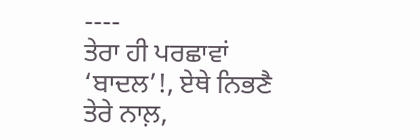----
ਤੇਰਾ ਹੀ ਪਰਛਾਵਾਂ ‘ਬਾਦਲ’!, ਏਥੇ ਨਿਭਣੈ ਤੇਰੇ ਨਾਲ਼,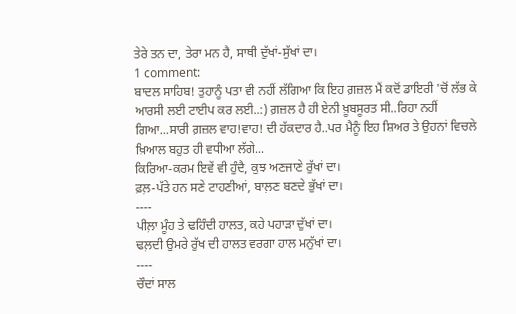ਤੇਰੇ ਤਨ ਦਾ, ਤੇਰਾ ਮਨ ਹੈ, ਸਾਥੀ ਦੁੱਖਾਂ-ਸੁੱਖਾਂ ਦਾ।
1 comment:
ਬਾਦਲ ਸਾਹਿਬ! ਤੁਹਾਨੂੰ ਪਤਾ ਵੀ ਨਹੀਂ ਲੱਗਿਆ ਕਿ ਇਹ ਗ਼ਜ਼ਲ ਮੈਂ ਕਦੋਂ ਡਾਇਰੀ 'ਚੋਂ ਲੱਭ ਕੇ ਆਰਸੀ ਲਈ ਟਾਈਪ ਕਰ ਲਈ..:) ਗ਼ਜ਼ਲ ਹੈ ਹੀ ਏਨੀ ਖ਼ੂਬਸੂਰਤ ਸੀ..ਰਿਹਾ ਨਹੀਂ ਗਿਆ...ਸਾਰੀ ਗ਼ਜ਼ਲ ਵਾਹ!ਵਾਹ! ਦੀ ਹੱਕਦਾਰ ਹੈ..ਪਰ ਮੈਨੂੰ ਇਹ ਸ਼ਿਅਰ ਤੇ ਉਹਨਾਂ ਵਿਚਲੇ ਖ਼ਿਆਲ ਬਹੁਤ ਹੀ ਵਧੀਆ ਲੱਗੇ...
ਕਿਰਿਆ-ਕਰਮ ਇਵੇਂ ਵੀ ਹੁੰਦੈ, ਕੁਝ ਅਣਜਾਣੇ ਰੁੱਖਾਂ ਦਾ।
ਫ਼ਲ਼-ਪੱਤੇ ਹਨ ਸਣੇ ਟਾਹਣੀਆਂ, ਬਾਲ਼ਣ ਬਣਦੇ ਭੁੱਖਾਂ ਦਾ।
----
ਪੀਲ਼ਾ ਮੂੰਹ ਤੇ ਢਹਿੰਦੀ ਹਾਲਤ, ਕਹੇ ਪਹਾੜਾ ਦੁੱਖਾਂ ਦਾ।
ਢਲ਼ਦੀ ਉਮਰੇ ਰੁੱਖ ਦੀ ਹਾਲਤ ਵਰਗਾ ਹਾਲ ਮਨੁੱਖਾਂ ਦਾ।
----
ਚੌਦਾਂ ਸਾਲ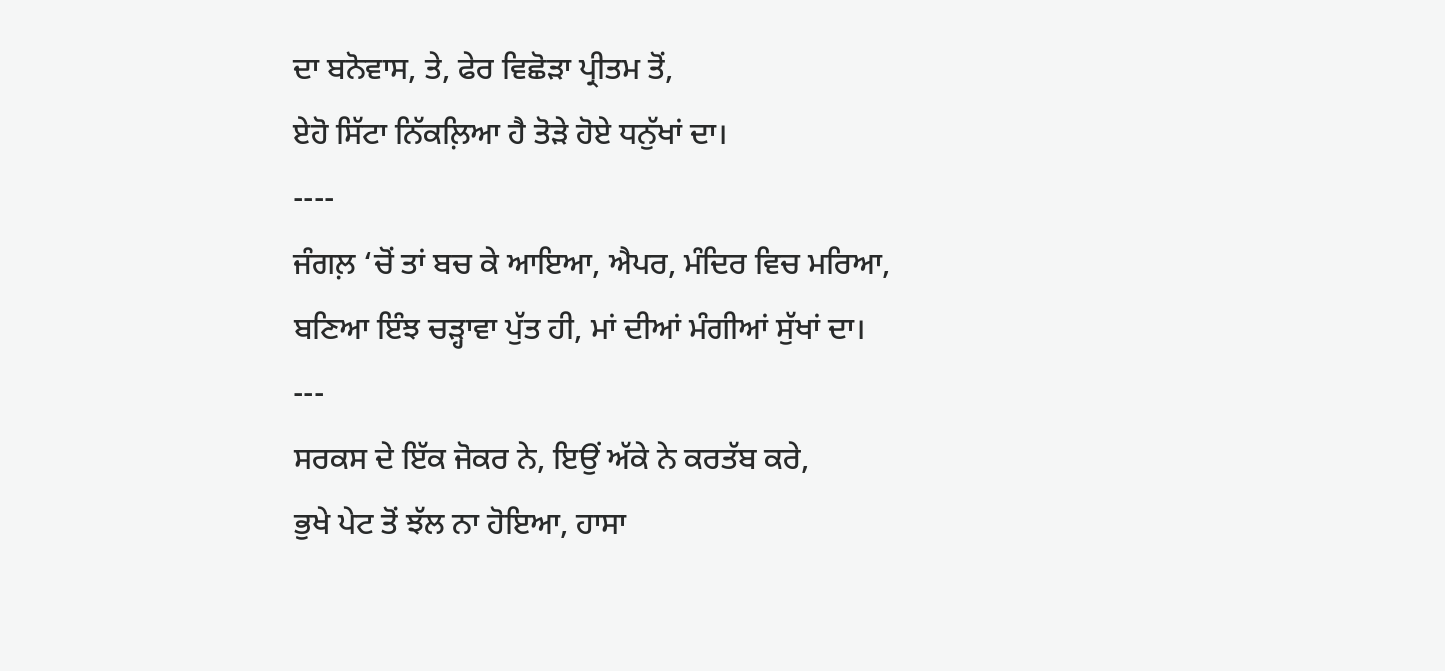ਦਾ ਬਨੋਵਾਸ, ਤੇ, ਫੇਰ ਵਿਛੋੜਾ ਪ੍ਰੀਤਮ ਤੋਂ,
ਏਹੋ ਸਿੱਟਾ ਨਿੱਕਲ਼ਿਆ ਹੈ ਤੋੜੇ ਹੋਏ ਧਨੁੱਖਾਂ ਦਾ।
----
ਜੰਗਲ਼ ‘ਚੋਂ ਤਾਂ ਬਚ ਕੇ ਆਇਆ, ਐਪਰ, ਮੰਦਿਰ ਵਿਚ ਮਰਿਆ,
ਬਣਿਆ ਇੰਝ ਚੜ੍ਹਾਵਾ ਪੁੱਤ ਹੀ, ਮਾਂ ਦੀਆਂ ਮੰਗੀਆਂ ਸੁੱਖਾਂ ਦਾ।
---
ਸਰਕਸ ਦੇ ਇੱਕ ਜੋਕਰ ਨੇ, ਇਉਂ ਅੱਕੇ ਨੇ ਕਰਤੱਬ ਕਰੇ,
ਭੁਖੇ ਪੇਟ ਤੋਂ ਝੱਲ ਨਾ ਹੋਇਆ, ਹਾਸਾ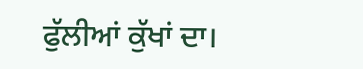ਫੁੱਲੀਆਂ ਕੁੱਖਾਂ ਦਾ।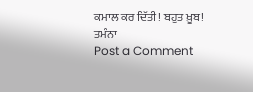ਕਮਾਲ ਕਰ ਦਿੱਤੀ! ਬਹੁਤ ਖ਼ੂਬ!
ਤਮੰਨਾ
Post a Comment